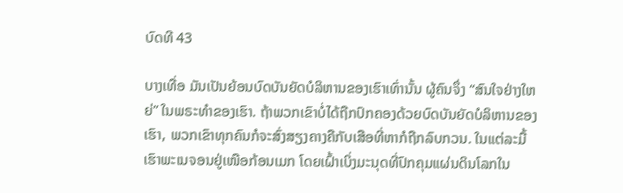ບົດທີ 43

ບາງເທື່ອ ມັນເປັນຍ້ອນບົດບັນຍັດບໍລິຫານຂອງເຮົາເທົ່ານັ້ນ ຜູ້ຄົນຈຶ່ງ “ສົນໃຈຢ່າງໃຫຍ່” ໃນພຣະທຳຂອງເຮົາ. ຖ້າພວກເຂົາບໍ່ໄດ້ຖືກປົກຄອງດ້ວຍບົດບັນຍັດບໍລິຫານຂອງເຮົາ, ພວກເຂົາທຸກຄົນກໍຈະສົ່ງສຽງຄາງຄືກັບເສືອທີ່ຫາກໍຖືກລົບກວນ. ໃນແຕ່ລະມື້ ເຮົາພະເນຈອນຢູ່ເໜືອກ້ອນເມກ ໂດຍເຝົ້າເບິ່ງມະນຸດທີ່ປົກຄຸມແຜ່ນດິນໂລກໃນ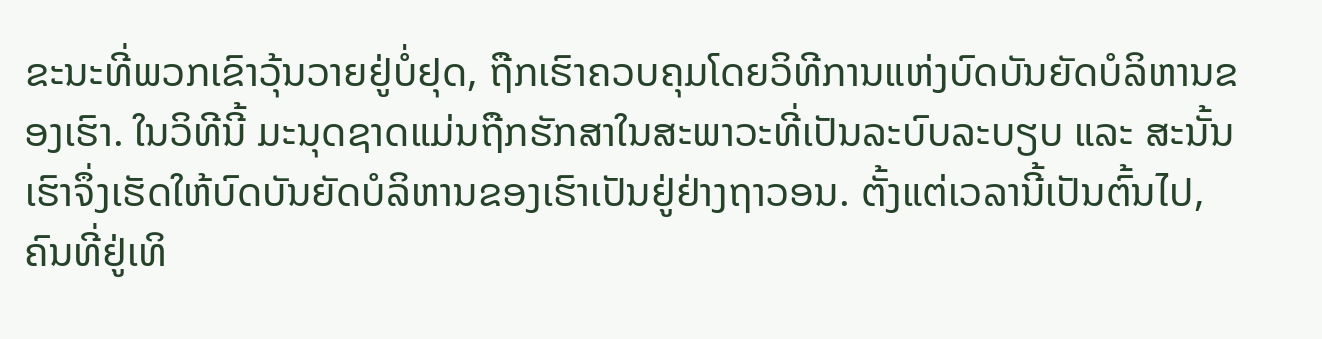ຂະນະທີ່ພວກເຂົາວຸ້ນວາຍຢູ່ບໍ່ຢຸດ, ຖືກເຮົາຄວບຄຸມໂດຍວິທີການແຫ່ງບົດບັນຍັດບໍລິຫານຂອງເຮົາ. ໃນວິທີນີ້ ມະນຸດຊາດແມ່ນຖືກຮັກສາໃນສະພາວະທີ່ເປັນລະບົບລະບຽບ ແລະ ສະນັ້ນ ເຮົາຈຶ່ງເຮັດໃຫ້ບົດບັນຍັດບໍລິຫານຂອງເຮົາເປັນຢູ່ຢ່າງຖາວອນ. ຕັ້ງແຕ່ເວລານີ້ເປັນຕົ້ນໄປ, ຄົນທີ່ຢູ່ເທິ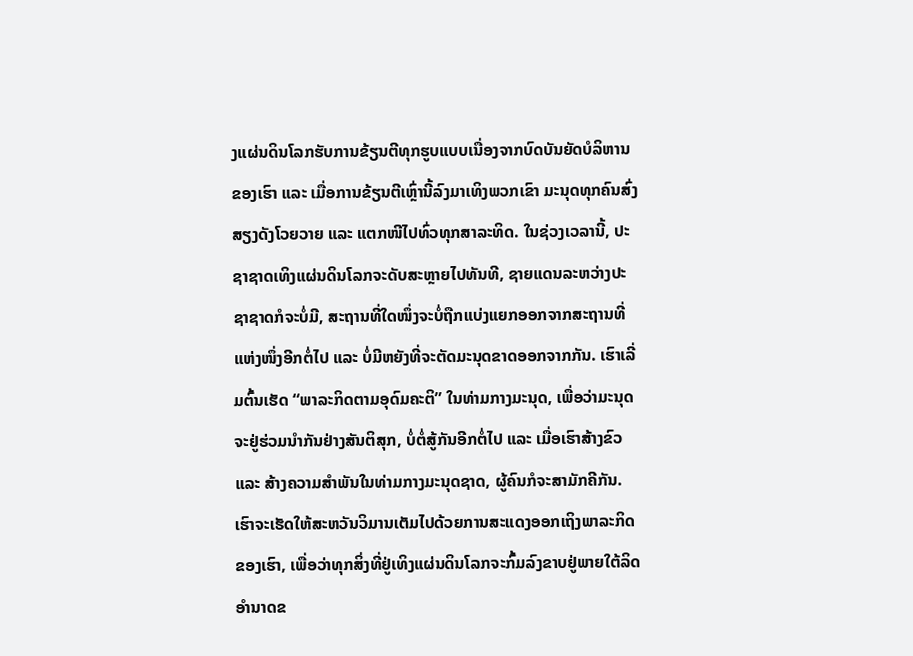ງແຜ່ນດິນໂລກຮັບການຂ້ຽນຕີທຸກຮູບແບບເນື່ອງຈາກບົດບັນຍັດບໍລິຫານຂອງເຮົາ ແລະ ເມື່ອການຂ້ຽນຕີເຫຼົ່ານີ້ລົງມາເທິງພວກເຂົາ ມະນຸດທຸກຄົນສົ່ງສຽງດັງໂວຍວາຍ ແລະ ແຕກໜີໄປທົ່ວທຸກສາລະທິດ. ໃນຊ່ວງເວລານີ້, ປະຊາຊາດເທິງແຜ່ນດິນໂລກຈະດັບສະຫຼາຍໄປທັນທີ, ຊາຍແດນລະຫວ່າງປະຊາຊາດກໍຈະບໍ່ມີ, ສະຖານທີ່ໃດໜຶ່ງຈະບໍ່ຖືກແບ່ງແຍກອອກຈາກສະຖານທີ່ແຫ່ງໜຶ່ງອີກຕໍ່ໄປ ແລະ ບໍ່ມີຫຍັງທີ່ຈະຕັດມະນຸດຂາດອອກຈາກກັນ. ເຮົາເລີ່ມຕົ້ນເຮັດ “ພາລະກິດຕາມອຸດົມຄະຕິ” ໃນທ່າມກາງມະນຸດ, ເພື່ອວ່າມະນຸດຈະຢູ່ຮ່ວມນໍາກັນຢ່າງສັນຕິສຸກ, ບໍ່ຕໍ່ສູ້ກັນອີກຕໍ່ໄປ ແລະ ເມື່ອເຮົາສ້າງຂົວ ແລະ ສ້າງຄວາມສຳພັນໃນທ່າມກາງມະນຸດຊາດ, ຜູ້ຄົນກໍຈະສາມັກຄີກັນ. ເຮົາຈະເຮັດໃຫ້ສະຫວັນວິມານເຕັມໄປດ້ວຍການສະແດງອອກເຖິງພາລະກິດຂອງເຮົາ, ເພື່ອວ່າທຸກສິ່ງທີ່ຢູ່ເທິງແຜ່ນດິນໂລກຈະກົ້ມລົງຂາບຢູ່ພາຍໃຕ້ລິດອຳນາດຂ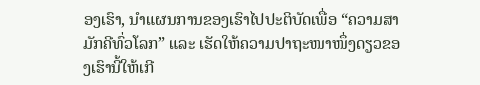ອງເຮົາ, ນໍາແຜນການຂອງເຮົາໄປປະຕິບັດເພື່ອ “ຄວາມສາມັກຄີທົ່ວໂລກ” ແລະ ເຮັດໃຫ້ຄວາມປາຖະໜາໜຶ່ງດຽວຂອງເຮົານີ້ໃຫ້ເກີ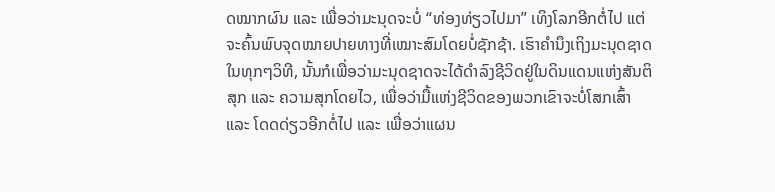ດໝາກຜົນ ແລະ ເພື່ອວ່າມະນຸດຈະບໍ່ “ທ່ອງທ່ຽວໄປມາ” ເທິງໂລກອີກຕໍ່ໄປ ແຕ່ຈະຄົ້ນພົບຈຸດໝາຍປາຍທາງທີ່ເໝາະສົມໂດຍບໍ່ຊັກຊ້າ. ເຮົາຄຳນຶງເຖິງມະນຸດຊາດໃນທຸກໆວິທີ, ນັ້ນກໍເພື່ອວ່າມະນຸດຊາດຈະໄດ້ດຳລົງຊີວິດຢູ່ໃນດິນແດນແຫ່ງສັນຕິສຸກ ແລະ ຄວາມສຸກໂດຍໄວ, ເພື່ອວ່າມື້ແຫ່ງຊີວິດຂອງພວກເຂົາຈະບໍ່ໂສກເສົ້າ ແລະ ໂດດດ່ຽວອີກຕໍ່ໄປ ແລະ ເພື່ອວ່າແຜນ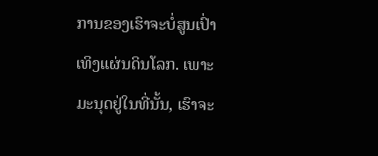ການຂອງເຮົາຈະບໍ່ສູນເປົ່າເທິງແຜ່ນດິນໂລກ. ເພາະມະນຸດຢູ່ໃນທີ່ນັ້ນ, ເຮົາຈະ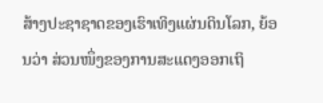ສ້າງປະຊາຊາດຂອງເຮົາເທິງແຜ່ນດິນໂລກ, ຍ້ອນວ່າ ສ່ວນໜຶ່ງຂອງການສະແດງອອກເຖິ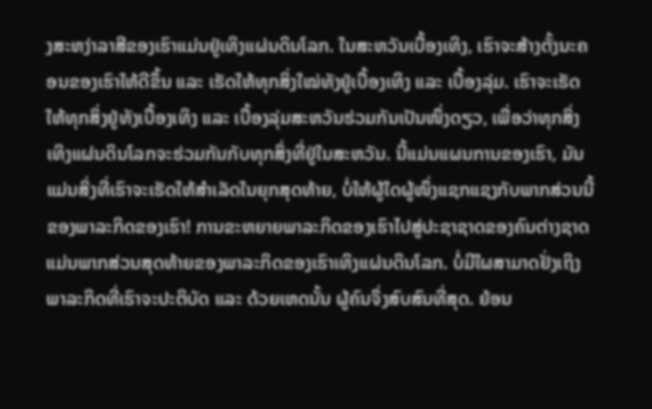ງສະຫງ່າລາສີຂອງເຮົາແມ່ນຢູ່ເທິງແຜ່ນດິນໂລກ. ໃນສະຫວັນເບື້ອງເທິງ, ເຮົາຈະສ້າງຕັ້ງນະຄອນຂອງເຮົາໃຫ້ດີຂຶ້ນ ແລະ ເຮັດໃຫ້ທຸກສິ່ງໃໝ່ທັງຢູ່ເບື້ອງເທິງ ແລະ ເບື້ອງລຸ່ມ. ເຮົາຈະເຮັດໃຫ້ທຸກສິ່ງຢູ່ທັງເບື້ອງເທິງ ແລະ ເບື້ອງລຸ່ມສະຫວັນຮ່ວມກັນເປັນໜຶ່ງດຽວ, ເພື່ອວ່າທຸກສິ່ງເທິງແຜ່ນດິນໂລກຈະຮ່ວມກັນກັບທຸກສິ່ງທີ່ຢູ່ໃນສະຫວັນ. ນີ້ແມ່ນແຜນການຂອງເຮົາ, ມັນແມ່ນສິ່ງທີ່ເຮົາຈະເຮັດໃຫ້ສຳເລັດໃນຍຸກສຸດທ້າຍ, ບໍ່ໃຫ້ຜູ້ໃດຜູ້ໜຶ່ງແຊກແຊງກັບພາກສ່ວນນີ້ຂອງພາລະກິດຂອງເຮົາ! ການຂະຫຍາຍພາລະກິດຂອງເຮົາໄປສູ່ປະຊາຊາດຂອງຄົນຕ່າງຊາດແມ່ນພາກສ່ວນສຸດທ້າຍຂອງພາລະກິດຂອງເຮົາເທິງແຜ່ນດິນໂລກ. ບໍ່ມີໃຜສາມາດຢັ່ງເຖິງພາລະກິດທີ່ເຮົາຈະປະຕິບັດ ແລະ ດ້ວຍເຫດນັ້ນ ຜູ້ຄົນຈຶ່ງສົບສົນທີ່ສຸດ. ຍ້ອນ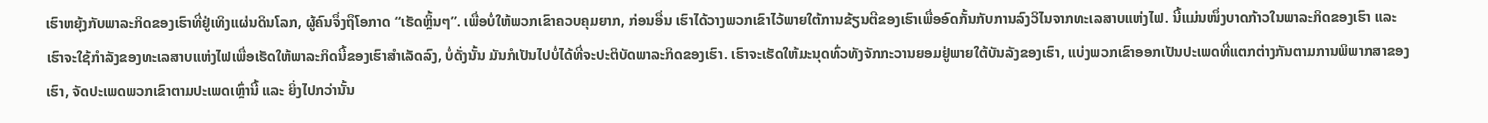ເຮົາຫຍຸ້ງກັບພາລະກິດຂອງເຮົາທີ່ຢູ່ເທິງແຜ່ນດິນໂລກ, ຜູ້ຄົນຈຶ່ງຖຶໂອກາດ “ເຮັດຫຼິ້ນໆ”. ເພື່ອບໍ່ໃຫ້ພວກເຂົາຄວບຄຸມຍາກ, ກ່ອນອື່ນ ເຮົາໄດ້ວາງພວກເຂົາໄວ້ພາຍໃຕ້ການຂ້ຽນຕີຂອງເຮົາເພື່ອອົດກັ້ນກັບການລົງວິໄນຈາກທະເລສາບແຫ່ງໄຟ. ນີ້ແມ່ນໜຶ່ງບາດກ້າວໃນພາລະກິດຂອງເຮົາ ແລະ ເຮົາຈະໃຊ້ກຳລັງຂອງທະເລສາບແຫ່ງໄຟເພື່ອເຮັດໃຫ້ພາລະກິດນີ້ຂອງເຮົາສຳເລັດລົງ, ບໍ່ດັ່ງນັ້ນ ມັນກໍເປັນໄປບໍ່ໄດ້ທີ່ຈະປະຕິບັດພາລະກິດຂອງເຮົາ. ເຮົາຈະເຮັດໃຫ້ມະນຸດທົ່ວທັງຈັກກະວານຍອມຢູ່ພາຍໃຕ້ບັນລັງຂອງເຮົາ, ແບ່ງພວກເຂົາອອກເປັນປະເພດທີ່ແຕກຕ່າງກັນຕາມການພິພາກສາຂອງເຮົາ, ຈັດປະເພດພວກເຂົາຕາມປະເພດເຫຼົ່ານີ້ ແລະ ຍິ່ງໄປກວ່ານັ້ນ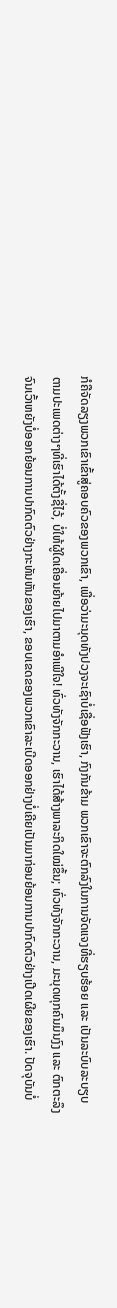ກໍຄືຈັດລຽງພວກເຂົາເຂົ້າສູ່ຄອບຄົວຂອງພວກເຂົາ, ເພື່ອວ່າມະນຸດທັງປວງຈະເຊົາບໍ່ເຊື່ອຟັງເຮົາ, ກົງກັນຂ້າມ ພວກເຂົາຈະຕົກລົງໃນການຈັດແຈງທີ່ຮຽບຮ້ອຍ ແລະ ເປັນລະບົບລະບຽບຕາມປະເພດຕ່າງໆທີ່ເຮົາໄດ້ຕັ້ງຊື່ໄວ້, ບໍ່ໃຫ້ຜູ້ໃດເຄື່ອນຍ້າຍໄປມາຕາມອຳເພີໃຈ! ທົ່ວທັງຈັກກະວານ, ເຮົາໄດ້ສ້າງພາລະກິດໃໝ່ຂຶ້ນ; ທົ່ວທັງຈັກກະວານ, ມະນຸດທຸກຄົນມຶນງົງ ແລະ ຕົກຕະລຶງຈົນເວົ້າຫຍັງບໍ່ອອກຍ້ອນການປາກົດຕົວຢ່າງກະທັນຫັນຂອງເຮົາ, ຂອບເຂດຂອງພວກເຂົາລະເບີດອອກຢ່າງບໍ່ເຄີຍເປັນມາກ່ອນຍ້ອນການປາກົດຕົວຢ່າງເປີດເຜີຍຂອງເຮົາ. ປັດຈຸບັນບໍ່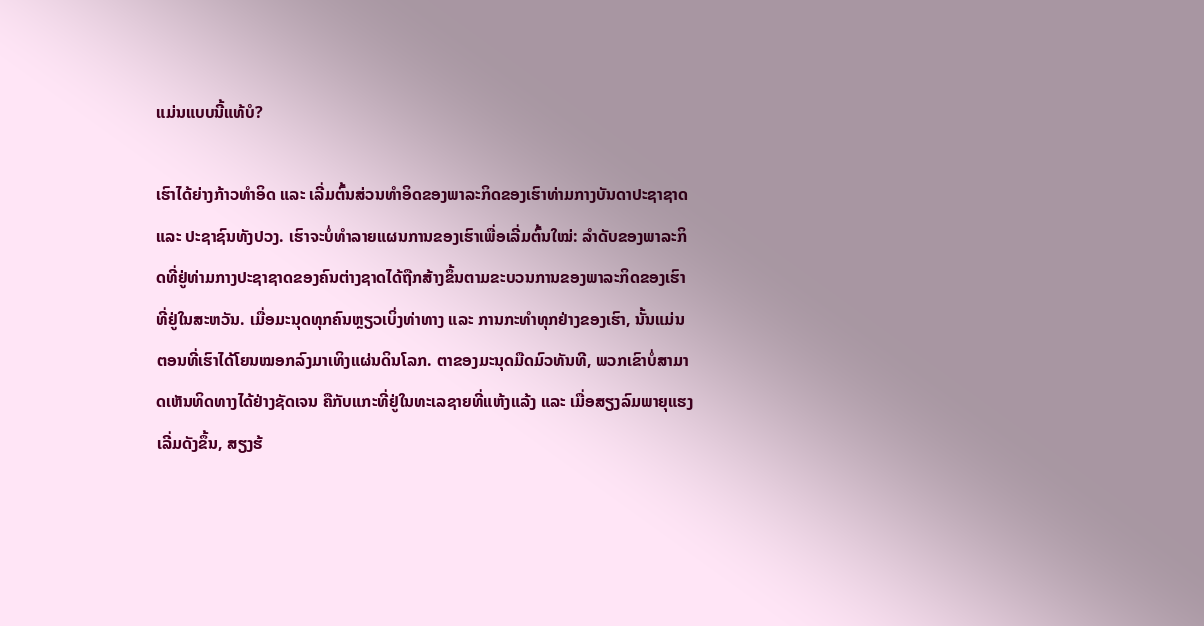ແມ່ນແບບນີ້ແທ້ບໍ?

ເຮົາໄດ້ຍ່າງກ້າວທຳອິດ ແລະ ເລີ່ມຕົ້ນສ່ວນທຳອິດຂອງພາລະກິດຂອງເຮົາທ່າມກາງບັນດາປະຊາຊາດ ແລະ ປະຊາຊົນທັງປວງ. ເຮົາຈະບໍ່ທຳລາຍແຜນການຂອງເຮົາເພື່ອເລີ່ມຕົ້ນໃໝ່: ລຳດັບຂອງພາລະກິດທີ່ຢູ່ທ່າມກາງປະຊາຊາດຂອງຄົນຕ່າງຊາດໄດ້ຖືກສ້າງຂຶ້ນຕາມຂະບວນການຂອງພາລະກິດຂອງເຮົາທີ່ຢູ່ໃນສະຫວັນ. ເມື່ອມະນຸດທຸກຄົນຫຼຽວເບິ່ງທ່າທາງ ແລະ ການກະທຳທຸກຢ່າງຂອງເຮົາ, ນັ້ນແມ່ນຕອນທີ່ເຮົາໄດ້ໂຍນໝອກລົງມາເທິງແຜ່ນດິນໂລກ. ຕາຂອງມະນຸດມືດມົວທັນທີ, ພວກເຂົາບໍ່ສາມາດເຫັນທິດທາງໄດ້ຢ່າງຊັດເຈນ ຄືກັບແກະທີ່ຢູ່ໃນທະເລຊາຍທີ່ແຫ້ງແລ້ງ ແລະ ເມື່ອສຽງລົມພາຍຸແຮງເລີ່ມດັງຂຶ້ນ, ສຽງຮ້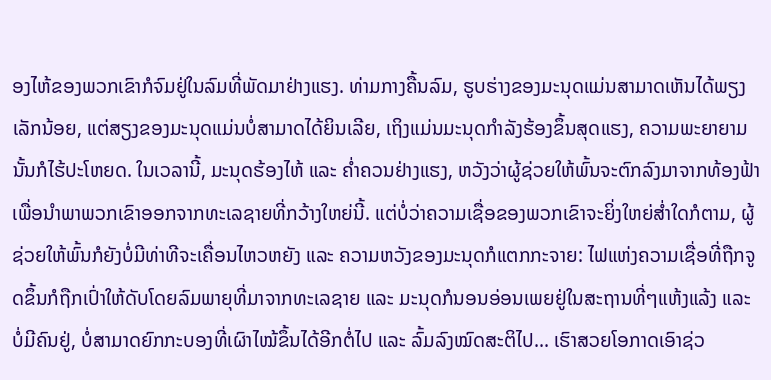ອງໄຫ້ຂອງພວກເຂົາກໍຈົມຢູ່ໃນລົມທີ່ພັດມາຢ່າງແຮງ. ທ່າມກາງຄື້ນລົມ, ຮູບຮ່າງຂອງມະນຸດແມ່ນສາມາດເຫັນໄດ້ພຽງເລັກນ້ອຍ, ແຕ່ສຽງຂອງມະນຸດແມ່ນບໍ່ສາມາດໄດ້ຍິນເລີຍ, ເຖິງແມ່ນມະນຸດກຳລັງຮ້ອງຂຶ້ນສຸດແຮງ, ຄວາມພະຍາຍາມນັ້ນກໍໄຮ້ປະໂຫຍດ. ໃນເວລານີ້, ມະນຸດຮ້ອງໄຫ້ ແລະ ຄໍ່າຄວນຢ່າງແຮງ, ຫວັງວ່າຜູ້ຊ່ວຍໃຫ້ພົ້ນຈະຕົກລົງມາຈາກທ້ອງຟ້າເພື່ອນໍາພາພວກເຂົາອອກຈາກທະເລຊາຍທີ່ກວ້າງໃຫຍ່ນີ້. ແຕ່ບໍ່ວ່າຄວາມເຊື່ອຂອງພວກເຂົາຈະຍິ່ງໃຫຍ່ສໍ່າໃດກໍຕາມ, ຜູ້ຊ່ວຍໃຫ້ພົ້ນກໍຍັງບໍ່ມີທ່າທີຈະເຄື່ອນໄຫວຫຍັງ ແລະ ຄວາມຫວັງຂອງມະນຸດກໍແຕກກະຈາຍ: ໄຟແຫ່ງຄວາມເຊື່ອທີ່ຖືກຈູດຂຶ້ນກໍຖືກເປົ່າໃຫ້ດັບໂດຍລົມພາຍຸທີ່ມາຈາກທະເລຊາຍ ແລະ ມະນຸດກໍນອນອ່ອນເພຍຢູ່ໃນສະຖານທີ່ໆແຫ້ງແລ້ງ ແລະ ບໍ່ມີຄົນຢູ່, ບໍ່ສາມາດຍົກກະບອງທີ່ເຜົາໄໝ້ຂຶ້ນໄດ້ອີກຕໍ່ໄປ ແລະ ລົ້ມລົງໝົດສະຕິໄປ... ເຮົາສວຍໂອກາດເອົາຊ່ວ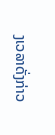ງເວລາດັ່ງກ່າວ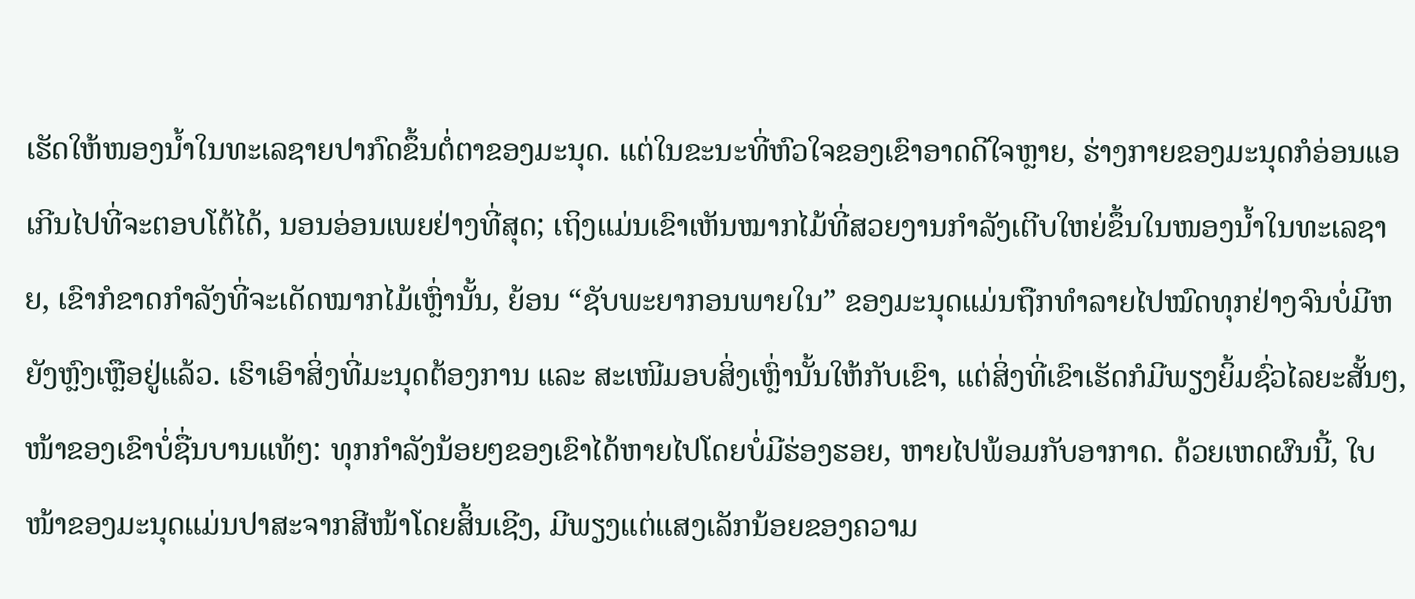ເຮັດໃຫ້ໜອງນໍ້າໃນທະເລຊາຍປາກົດຂຶ້ນຕໍ່ຕາຂອງມະນຸດ. ແຕ່ໃນຂະນະທີ່ຫົວໃຈຂອງເຂົາອາດດີໃຈຫຼາຍ, ຮ່າງກາຍຂອງມະນຸດກໍອ່ອນແອເກີນໄປທີ່ຈະຕອບໂຕ້ໄດ້, ນອນອ່ອນເພຍຢ່າງທີ່ສຸດ; ເຖິງແມ່ນເຂົາເຫັນໝາກໄມ້ທີ່ສວຍງານກຳລັງເຕີບໃຫຍ່ຂຶ້ນໃນໜອງນໍ້າໃນທະເລຊາຍ, ເຂົາກໍຂາດກຳລັງທີ່ຈະເດັດໝາກໄມ້ເຫຼົ່ານັ້ນ, ຍ້ອນ “ຊັບພະຍາກອນພາຍໃນ” ຂອງມະນຸດແມ່ນຖືກທຳລາຍໄປໝົດທຸກຢ່າງຈົນບໍ່ມີຫຍັງຫຼົງເຫຼືອຢູ່ແລ້ວ. ເຮົາເອົາສິ່ງທີ່ມະນຸດຕ້ອງການ ແລະ ສະເໜີມອບສິ່ງເຫຼົ່ານັ້ນໃຫ້ກັບເຂົາ, ແຕ່ສິ່ງທີ່ເຂົາເຮັດກໍມີພຽງຍິ້ມຊົ່ວໄລຍະສັ້ນໆ, ໜ້າຂອງເຂົາບໍ່ຊື່ນບານແທ້ໆ: ທຸກກຳລັງນ້ອຍໆຂອງເຂົາໄດ້ຫາຍໄປໂດຍບໍ່ມີຮ່ອງຮອຍ, ຫາຍໄປພ້ອມກັບອາກາດ. ດ້ວຍເຫດຜົນນີ້, ໃບໜ້າຂອງມະນຸດແມ່ນປາສະຈາກສີໜ້າໂດຍສິ້ນເຊີງ, ມີພຽງແຕ່ແສງເລັກນ້ອຍຂອງຄວາມ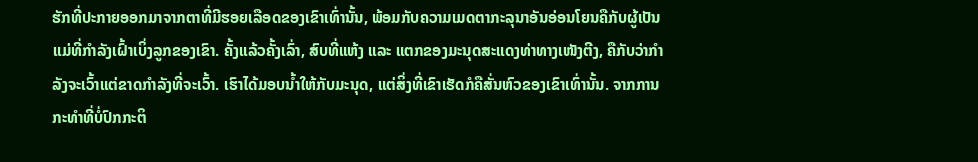ຮັກທີ່ປະກາຍອອກມາຈາກຕາທີ່ມີຮອຍເລືອດຂອງເຂົາເທົ່ານັ້ນ, ພ້ອມກັບຄວາມເມດຕາກະລຸນາອັນອ່ອນໂຍນຄືກັບຜູ້ເປັນແມ່ທີ່ກຳລັງເຝົ້າເບິ່ງລູກຂອງເຂົາ. ຄັ້ງແລ້ວຄັ້ງເລົ່າ, ສົບທີ່ແຫ້ງ ແລະ ແຕກຂອງມະນຸດສະແດງທ່າທາງເໜັງຕີງ, ຄືກັບວ່າກຳລັງຈະເວົ້າແຕ່ຂາດກຳລັງທີ່ຈະເວົ້າ. ເຮົາໄດ້ມອບນໍ້າໃຫ້ກັບມະນຸດ, ແຕ່ສິ່ງທີ່ເຂົາເຮັດກໍຄືສັ່ນຫົວຂອງເຂົາເທົ່ານັ້ນ. ຈາກການກະທຳທີ່ບໍ່ປົກກະຕິ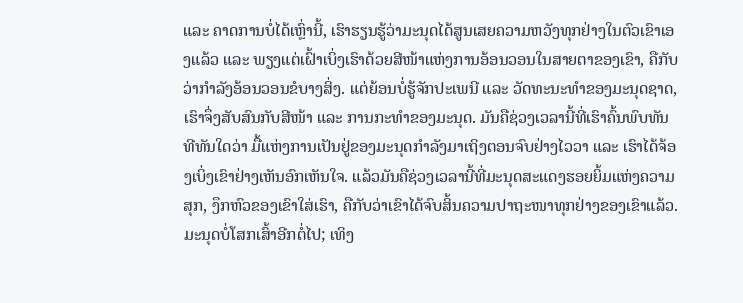ແລະ ຄາດການບໍ່ໄດ້ເຫຼົ່ານີ້, ເຮົາຮຽນຮູ້ວ່າມະນຸດໄດ້ສູນເສຍຄວາມຫວັງທຸກຢ່າງໃນຕົວເຂົາເອງແລ້ວ ແລະ ພຽງແຕ່ເຝົ້າເບິ່ງເຮົາດ້ວຍສີໜ້າແຫ່ງການອ້ອນວອນໃນສາຍຕາຂອງເຂົາ, ຄືກັບວ່າກຳລັງອ້ອນວອນຂໍບາງສິ່ງ. ແຕ່ຍ້ອນບໍ່ຮູ້ຈັກປະເພນີ ແລະ ວັດທະນະທຳຂອງມະນຸດຊາດ, ເຮົາຈຶ່ງສັບສົນກັບສີໜ້າ ແລະ ການກະທຳຂອງມະນຸດ. ມັນຄືຊ່ວງເວລານີ້ທີ່ເຮົາຄົ້ນພົບທັນທີທັນໃດວ່າ ມື້ແຫ່ງການເປັນຢູ່ຂອງມະນຸດກຳລັງມາເຖິງຕອນຈົບຢ່າງໄວວາ ແລະ ເຮົາໄດ້ຈ້ອງເບິ່ງເຂົາຢ່າງເຫັນອົກເຫັນໃຈ. ແລ້ວມັນຄືຊ່ວງເວລານີ້ທີ່ມະນຸດສະແດງຮອຍຍິ້ມແຫ່ງຄວາມສຸກ, ງຶກຫົວຂອງເຂົາໃສ່ເຮົາ, ຄືກັບວ່າເຂົາໄດ້ຈົບສິ້ນຄວາມປາຖະໜາທຸກຢ່າງຂອງເຂົາແລ້ວ. ມະນຸດບໍ່ໂສກເສົ້າອີກຕໍ່ໄປ; ເທິງ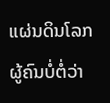ແຜ່ນດິນໂລກ ຜູ້ຄົນບໍ່ຕໍ່ວ່າ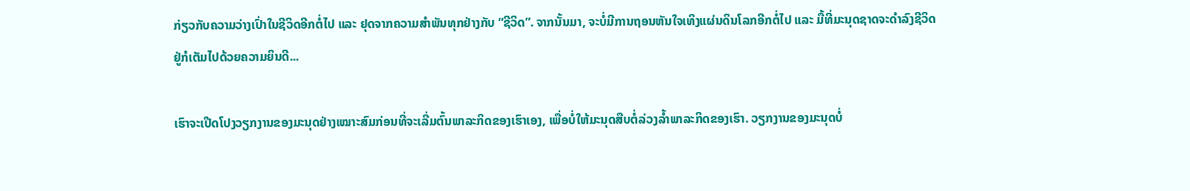ກ່ຽວກັບຄວາມວ່າງເປົ່າໃນຊີວິດອີກຕໍ່ໄປ ແລະ ຢຸດຈາກຄວາມສຳພັນທຸກຢ່າງກັບ “ຊີວິດ”. ຈາກນັ້ນມາ, ຈະບໍ່ມີການຖອນຫັນໃຈເທິງແຜ່ນດິນໂລກອີກຕໍ່ໄປ ແລະ ມື້ທີ່ມະນຸດຊາດຈະດຳລົງຊີວິດຢູ່ກໍເຕັມໄປດ້ວຍຄວາມຍິນດີ...

ເຮົາຈະເປີດໂປງວຽກງານຂອງມະນຸດຢ່າງເໝາະສົມກ່ອນທີ່ຈະເລີ່ມຕົ້ນພາລະກິດຂອງເຮົາເອງ, ເພື່ອບໍ່ໃຫ້ມະນຸດສືບຕໍ່ລ່ວງລໍ້າພາລະກິດຂອງເຮົາ. ວຽກງານຂອງມະນຸດບໍ່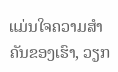ແມ່ນໃຈຄວາມສຳຄັນຂອງເຮົາ, ວຽກ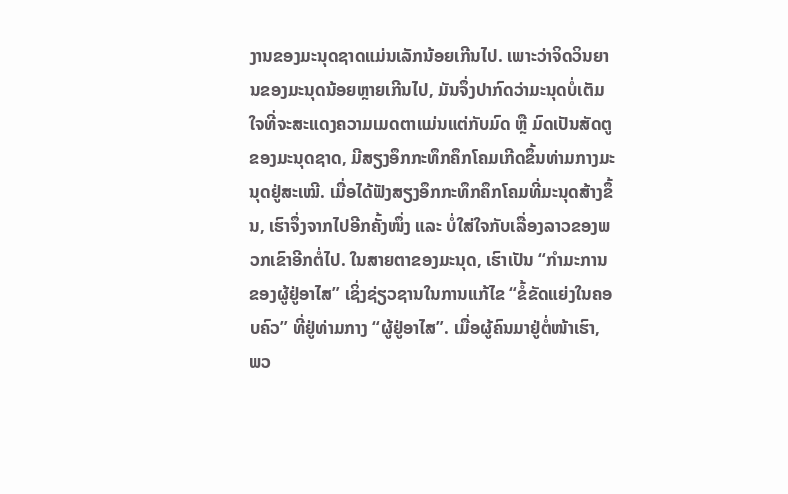ງານຂອງມະນຸດຊາດແມ່ນເລັກນ້ອຍເກີນໄປ. ເພາະວ່າຈິດວິນຍານຂອງມະນຸດນ້ອຍຫຼາຍເກີນໄປ, ມັນຈຶ່ງປາກົດວ່າມະນຸດບໍ່ເຕັມໃຈທີ່ຈະສະແດງຄວາມເມດຕາແມ່ນແຕ່ກັບມົດ ຫຼື ມົດເປັນສັດຕູຂອງມະນຸດຊາດ, ມີສຽງອຶກກະທຶກຄຶກໂຄມເກີດຂຶ້ນທ່າມກາງມະນຸດຢູ່ສະເໝີ. ເມື່ອໄດ້ຟັງສຽງອຶກກະທຶກຄຶກໂຄມທີ່ມະນຸດສ້າງຂຶ້ນ, ເຮົາຈຶ່ງຈາກໄປອີກຄັ້ງໜຶ່ງ ແລະ ບໍ່ໃສ່ໃຈກັບເລື່ອງລາວຂອງພວກເຂົາອີກຕໍ່ໄປ. ໃນສາຍຕາຂອງມະນຸດ, ເຮົາເປັນ “ກຳມະການຂອງຜູ້ຢູ່ອາໄສ” ເຊິ່ງຊ່ຽວຊານໃນການແກ້ໄຂ “ຂໍ້ຂັດແຍ່ງໃນຄອບຄົວ” ທີ່ຢູ່ທ່າມກາງ “ຜູ້ຢູ່ອາໄສ”. ເມື່ອຜູ້ຄົນມາຢູ່ຕໍ່ໜ້າເຮົາ, ພວ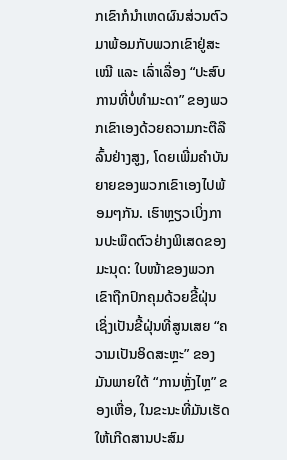ກເຂົາກໍນໍາເຫດຜົນສ່ວນຕົວມາພ້ອມກັບພວກເຂົາຢູ່ສະເໝີ ແລະ ເລົ່າເລື່ອງ “ປະສົບການທີ່ບໍ່ທຳມະດາ” ຂອງພວກເຂົາເອງດ້ວຍຄວາມກະຕືລືລົ້ນຢ່າງສູງ, ໂດຍເພີ່ມຄຳບັນຍາຍຂອງພວກເຂົາເອງໄປພ້ອມໆກັນ. ເຮົາຫຼຽວເບິ່ງການປະພຶດຕົວຢ່າງພິເສດຂອງມະນຸດ: ໃບໜ້າຂອງພວກເຂົາຖືກປົກຄຸມດ້ວຍຂີ້ຝຸ່ນ ເຊິ່ງເປັນຂີ້ຝຸ່ນທີ່ສູນເສຍ “ຄວາມເປັນອິດສະຫຼະ” ຂອງມັນພາຍໃຕ້ “ການຫຼັ່ງໄຫຼ” ຂອງເຫື່ອ, ໃນຂະນະທີ່ມັນເຮັດໃຫ້ເກີດສານປະສົມ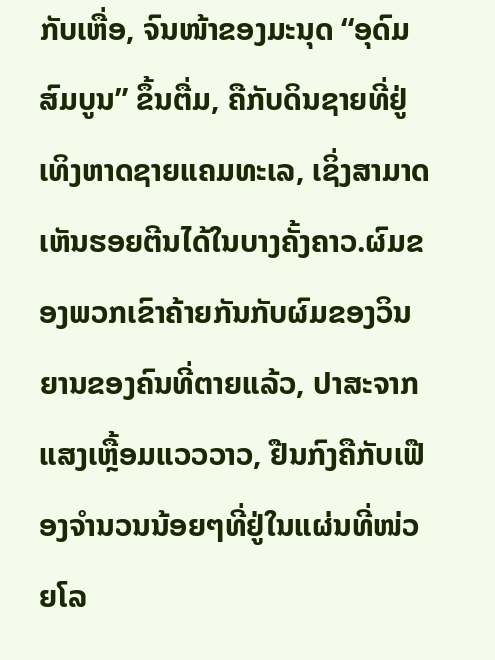ກັບເຫື່ອ, ຈົນໜ້າຂອງມະນຸດ “ອຸດົມສົມບູນ” ຂຶ້ນຕື່ມ, ຄືກັບດິນຊາຍທີ່ຢູ່ເທິງຫາດຊາຍແຄມທະເລ, ເຊິ່ງສາມາດເຫັນຮອຍຕີນໄດ້ໃນບາງຄັ້ງຄາວ.ຜົມຂອງພວກເຂົາຄ້າຍກັນກັບຜົມຂອງວິນຍານຂອງຄົນທີ່ຕາຍແລ້ວ, ປາສະຈາກແສງເຫຼື້ອມແວວວາວ, ຢືນກົງຄືກັບເຟືອງຈຳນວນນ້ອຍໆທີ່ຢູ່ໃນແຜ່ນທີ່ໜ່ວຍໂລ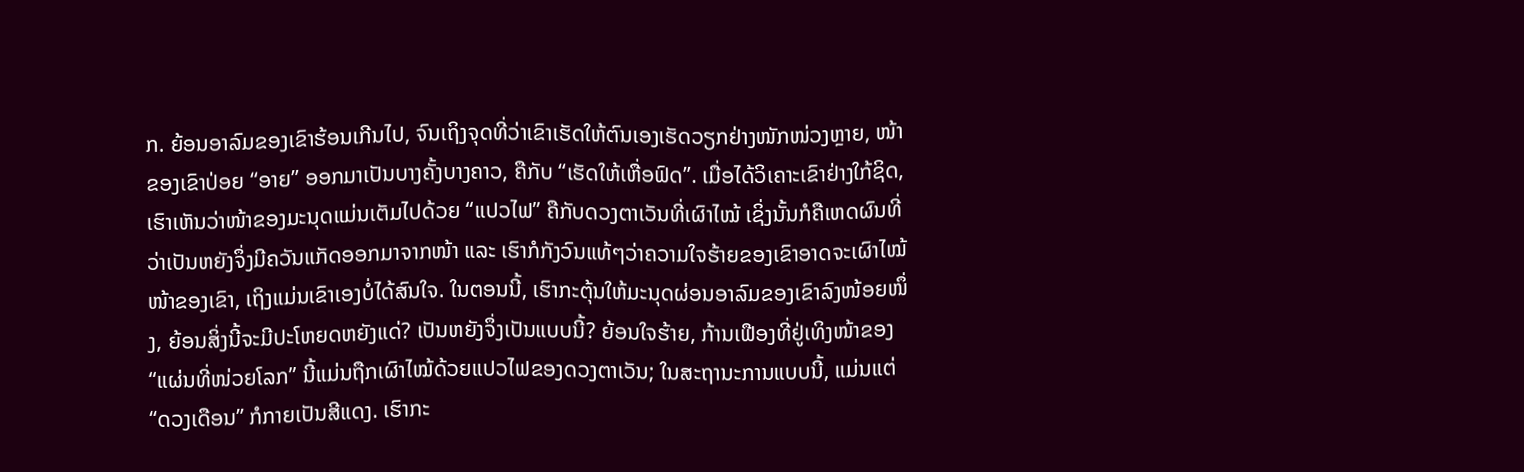ກ. ຍ້ອນອາລົມຂອງເຂົາຮ້ອນເກີນໄປ, ຈົນເຖິງຈຸດທີ່ວ່າເຂົາເຮັດໃຫ້ຕົນເອງເຮັດວຽກຢ່າງໜັກໜ່ວງຫຼາຍ, ໜ້າຂອງເຂົາປ່ອຍ “ອາຍ” ອອກມາເປັນບາງຄັ້ງບາງຄາວ, ຄືກັບ “ເຮັດໃຫ້ເຫື່ອຟົດ”. ເມື່ອໄດ້ວິເຄາະເຂົາຢ່າງໃກ້ຊິດ, ເຮົາເຫັນວ່າໜ້າຂອງມະນຸດແມ່ນເຕັມໄປດ້ວຍ “ແປວໄຟ” ຄືກັບດວງຕາເວັນທີ່ເຜົາໄໝ້ ເຊິ່ງນັ້ນກໍຄືເຫດຜົນທີ່ວ່າເປັນຫຍັງຈຶ່ງມີຄວັນແກັດອອກມາຈາກໜ້າ ແລະ ເຮົາກໍກັງວົນແທ້ໆວ່າຄວາມໃຈຮ້າຍຂອງເຂົາອາດຈະເຜົາໄໝ້ໜ້າຂອງເຂົາ, ເຖິງແມ່ນເຂົາເອງບໍ່ໄດ້ສົນໃຈ. ໃນຕອນນີ້, ເຮົາກະຕຸ້ນໃຫ້ມະນຸດຜ່ອນອາລົມຂອງເຂົາລົງໜ້ອຍໜຶ່ງ, ຍ້ອນສິ່ງນີ້ຈະມີປະໂຫຍດຫຍັງແດ່? ເປັນຫຍັງຈຶ່ງເປັນແບບນີ້? ຍ້ອນໃຈຮ້າຍ, ກ້ານເຟືອງທີ່ຢູ່ເທິງໜ້າຂອງ “ແຜ່ນທີ່ໜ່ວຍໂລກ” ນີ້ແມ່ນຖືກເຜົາໄໝ້ດ້ວຍແປວໄຟຂອງດວງຕາເວັນ; ໃນສະຖານະການແບບນີ້, ແມ່ນແຕ່ “ດວງເດືອນ” ກໍກາຍເປັນສີແດງ. ເຮົາກະ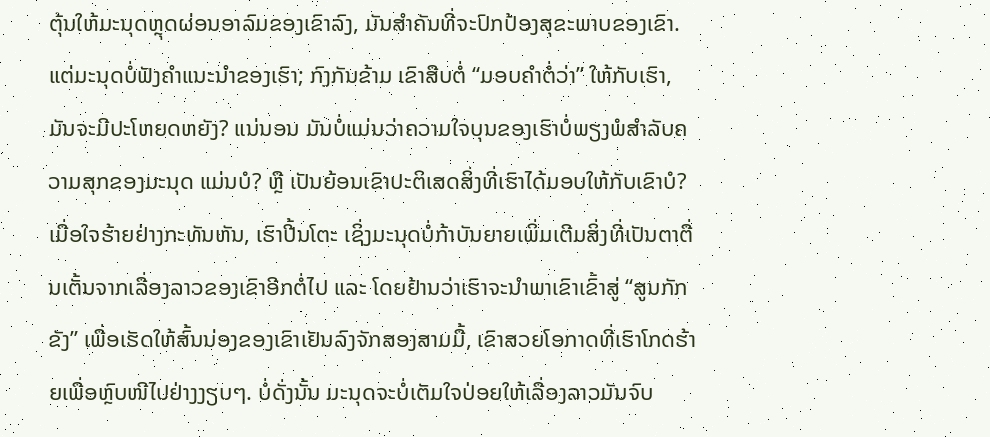ຕຸ້ນໃຫ້ມະນຸດຫຼຸດຜ່ອນອາລົມຂອງເຂົາລົງ, ມັນສຳຄັນທີ່ຈະປົກປ້ອງສຸຂະພາບຂອງເຂົາ. ແຕ່ມະນຸດບໍ່ຟັງຄຳແນະນໍາຂອງເຮົາ; ກົງກັນຂ້າມ ເຂົາສືບຕໍ່ “ມອບຄຳຕໍ່ວ່າ” ໃຫ້ກັບເຮົາ, ມັນຈະມີປະໂຫຍດຫຍັງ? ແນ່ນອນ ມັນບໍ່ແມ່ນວ່າຄວາມໃຈບຸນຂອງເຮົາບໍ່ພຽງພໍສຳລັບຄວາມສຸກຂອງມະນຸດ ແມ່ນບໍ? ຫຼື ເປັນຍ້ອນເຂົາປະຕິເສດສິ່ງທີ່ເຮົາໄດ້ມອບໃຫ້ກັບເຂົາບໍ? ເມື່ອໃຈຮ້າຍຢ່າງກະທັນຫັນ, ເຮົາປີ້ນໂຕະ ເຊິ່ງມະນຸດບໍ່ກ້າບັນຍາຍເພິ່ມເຕີມສິ່ງທີ່ເປັນຕາຕື່ນເຕັ້ນຈາກເລື່ອງລາວຂອງເຂົາອີກຕໍ່ໄປ ແລະ ໂດຍຢ້ານວ່າເຮົາຈະນໍາພາເຂົາເຂົ້າສູ່ “ສູນກັກຂັງ” ເພື່ອເຮັດໃຫ້ສົ້ນນ່ອງຂອງເຂົາເຢັນລົງຈັກສອງສາມມື້, ເຂົາສວຍໂອກາດທີ່ເຮົາໂກດຮ້າຍເພື່ອຫຼົບໜີໄປຢ່າງງຽບໆ. ບໍ່ດັ່ງນັ້ນ ມະນຸດຈະບໍ່ເຕັມໃຈປ່ອຍໃຫ້ເລື່ອງລາວມັນຈົບ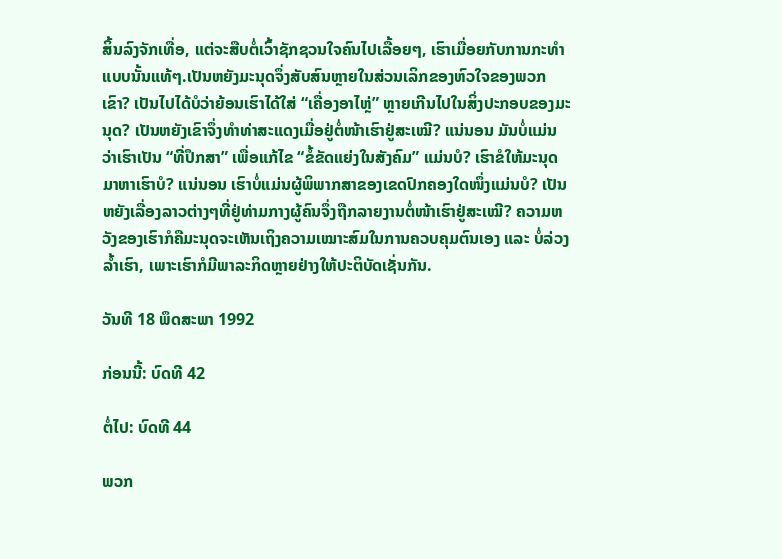ສິ້ນລົງຈັກເທື່ອ, ແຕ່ຈະສືບຕໍ່ເວົ້າຊັກຊວນໃຈຄົນໄປເລື້ອຍໆ, ເຮົາເມື່ອຍກັບການກະທໍາແບບນັ້ນແທ້ໆ.ເປັນຫຍັງມະນຸດຈຶ່ງສັບສົນຫຼາຍໃນສ່ວນເລິກຂອງຫົວໃຈຂອງພວກເຂົາ? ເປັນໄປໄດ້ບໍວ່າຍ້ອນເຮົາໄດ້ໃສ່ “ເຄື່ອງອາໄຫຼ່” ຫຼາຍເກີນໄປໃນສິ່ງປະກອບຂອງມະນຸດ? ເປັນຫຍັງເຂົາຈຶ່ງທຳທ່າສະແດງເມື່ອຢູ່ຕໍ່ໜ້າເຮົາຢູ່ສະເໝີ? ແນ່ນອນ ມັນບໍ່ແມ່ນວ່າເຮົາເປັນ “ທີ່ປຶກສາ” ເພື່ອແກ້ໄຂ “ຂໍ້ຂັດແຍ່ງໃນສັງຄົມ” ແມ່ນບໍ? ເຮົາຂໍໃຫ້ມະນຸດມາຫາເຮົາບໍ? ແນ່ນອນ ເຮົາບໍ່ແມ່ນຜູ້ພິພາກສາຂອງເຂດປົກຄອງໃດໜຶ່ງແມ່ນບໍ? ເປັນຫຍັງເລື່ອງລາວຕ່າງໆທີ່ຢູ່ທ່າມກາງຜູ້ຄົນຈຶ່ງຖືກລາຍງານຕໍ່ໜ້າເຮົາຢູ່ສະເໝີ? ຄວາມຫວັງຂອງເຮົາກໍຄືມະນຸດຈະເຫັນເຖິງຄວາມເໝາະສົມໃນການຄວບຄຸມຕົນເອງ ແລະ ບໍ່ລ່ວງລໍ້າເຮົາ, ເພາະເຮົາກໍມີພາລະກິດຫຼາຍຢ່າງໃຫ້ປະຕິບັດເຊັ່ນກັນ.

ວັນທີ 18 ພຶດສະພາ 1992

ກ່ອນນີ້: ບົດທີ 42

ຕໍ່ໄປ: ບົດທີ 44

ພວກ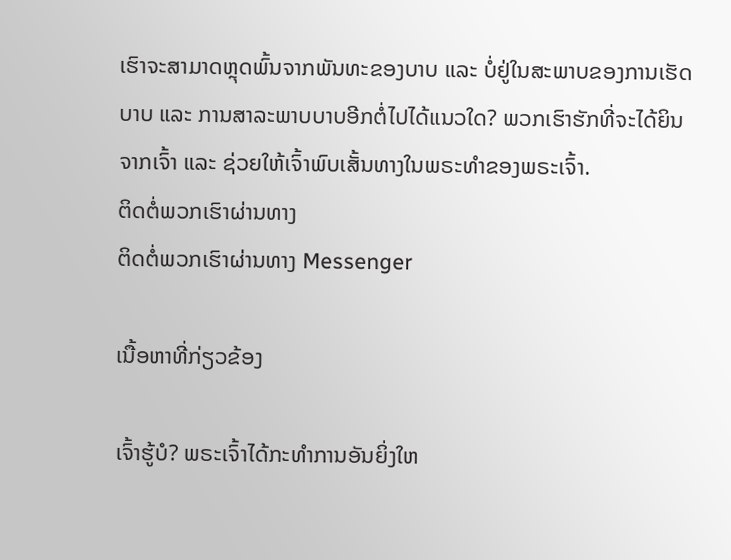ເຮົາຈະສາມາດຫຼຸດພົ້ນຈາກພັນທະຂອງບາບ ແລະ ບໍ່ຢູ່ໃນສະພາບຂອງການເຮັດບາບ ແລະ ການສາລະພາບບາບອີກຕໍ່ໄປໄດ້ແນວໃດ? ພວກເຮົາຮັກທີ່ຈະໄດ້ຍິນຈາກເຈົ້າ ແລະ ຊ່ວຍໃຫ້ເຈົ້າພົບເສັ້ນທາງໃນພຣະທຳຂອງພຣະເຈົ້າ.
ຕິດຕໍ່ພວກເຮົາຜ່ານທາງ
ຕິດຕໍ່ພວກເຮົາຜ່ານທາງ Messenger

ເນື້ອຫາທີ່ກ່ຽວຂ້ອງ

ເຈົ້າຮູ້ບໍ? ພຣະເຈົ້າໄດ້ກະທຳການອັນຍິ່ງໃຫ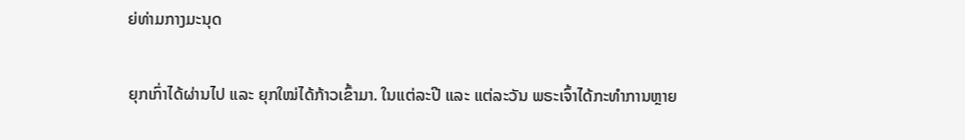ຍ່ທ່າມກາງມະນຸດ

ຍຸກເກົ່າໄດ້ຜ່ານໄປ ແລະ ຍຸກໃໝ່ໄດ້ກ້າວເຂົ້າມາ. ໃນແຕ່ລະປີ ແລະ ແຕ່ລະວັນ ພຣະເຈົ້າໄດ້ກະທໍາການຫຼາຍ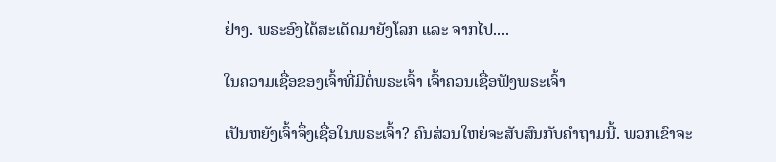ຢ່າງ. ພຣະອົງໄດ້ສະເດັດມາຍັງໂລກ ແລະ ຈາກໄປ....

ໃນຄວາມເຊື່ອຂອງເຈົ້າທີ່ມີຕໍ່ພຣະເຈົ້າ ເຈົ້າຄວນເຊື່ອຟັງພຣະເຈົ້າ

ເປັນຫຍັງເຈົ້າຈຶ່ງເຊື່ອໃນພຣະເຈົ້າ? ຄົນສ່ວນໃຫຍ່ຈະສັບສົນກັບຄໍາຖາມນີ້. ພວກເຂົາຈະ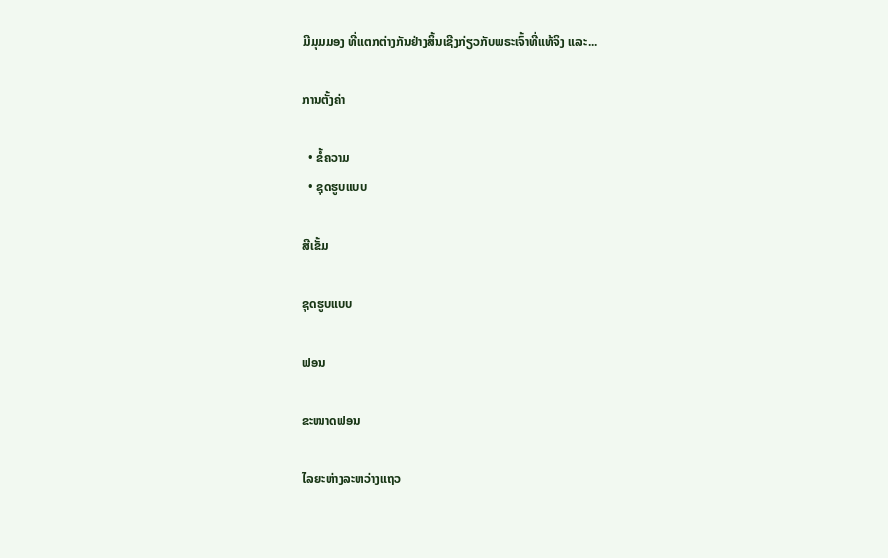ມີມຸມມອງ ທີ່ແຕກຕ່າງກັນຢ່າງສິ້ນເຊີງກ່ຽວກັບພຣະເຈົ້າທີ່ແທ້ຈິງ ແລະ...

ການຕັ້ງຄ່າ

  • ຂໍ້ຄວາມ
  • ຊຸດຮູບແບບ

ສີເຂັ້ມ

ຊຸດຮູບແບບ

ຟອນ

ຂະໜາດຟອນ

ໄລຍະຫ່າງລະຫວ່າງແຖວ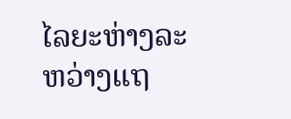ໄລຍະຫ່າງລະຫວ່າງແຖ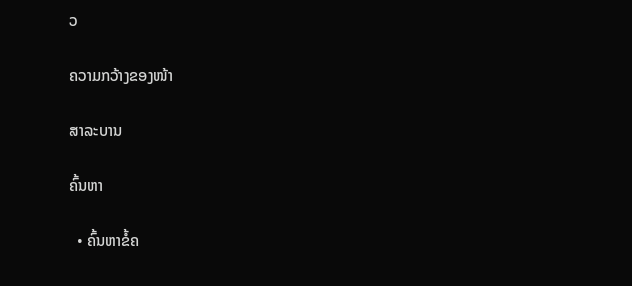ວ

ຄວາມກວ້າງຂອງໜ້າ

ສາລະບານ

ຄົ້ນຫາ

  • ຄົ້ນຫາຂໍ້ຄ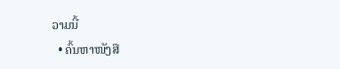ວາມນີ້
  • ຄົ້ນຫາໜັງສື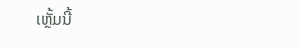ເຫຼັ້ມນີ້